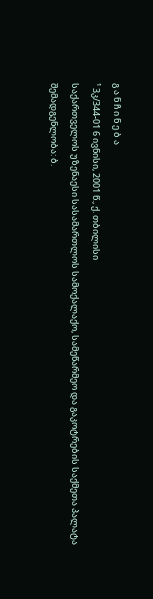გ ა ნ ჩ ი ნ ე ბ ა
¹ 3კ/344-01 6 ივნისი, 2001 წ., ქ. თბილისი
საქართველოს უზენაესი სასამართლოს სამოქალაქო, სამეწარმეო და გაკოტრების საქმეთა პალატა
შემადგენლობა: ბ.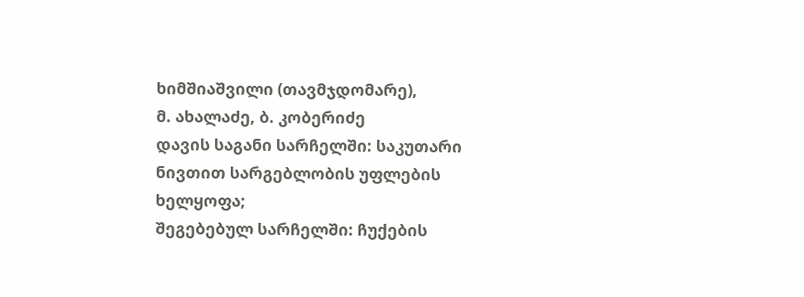ხიმშიაშვილი (თავმჯდომარე),
მ. ახალაძე, ბ. კობერიძე
დავის საგანი სარჩელში: საკუთარი ნივთით სარგებლობის უფლების ხელყოფა;
შეგებებულ სარჩელში: ჩუქების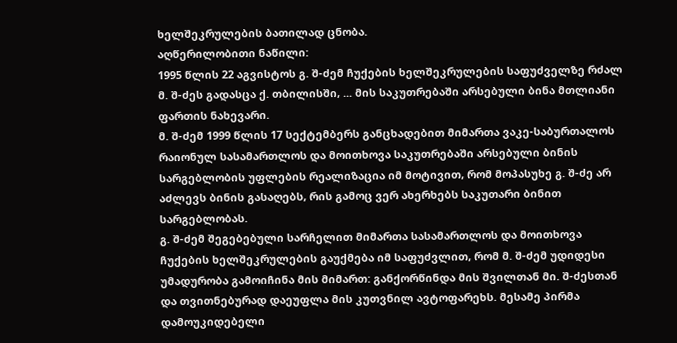ხელშეკრულების ბათილად ცნობა.
აღწერილობითი ნაწილი:
1995 წლის 22 აგვისტოს გ. შ-ძემ ჩუქების ხელშეკრულების საფუძველზე რძალ მ. შ-ძეს გადასცა ქ. თბილისში, ... მის საკუთრებაში არსებული ბინა მთლიანი ფართის ნახევარი.
მ. შ-ძემ 1999 წლის 17 სექტემბერს განცხადებით მიმართა ვაკე-საბურთალოს რაიონულ სასამართლოს და მოითხოვა საკუთრებაში არსებული ბინის სარგებლობის უფლების რეალიზაცია იმ მოტივით, რომ მოპასუხე გ. შ-ძე არ აძლევს ბინის გასაღებს, რის გამოც ვერ ახერხებს საკუთარი ბინით სარგებლობას.
გ. შ-ძემ შეგებებული სარჩელით მიმართა სასამართლოს და მოითხოვა ჩუქების ხელშეკრულების გაუქმება იმ საფუძვლით, რომ მ. შ-ძემ უდიდესი უმადურობა გამოიჩინა მის მიმართ: განქორწინდა მის შვილთან მი. შ-ძესთან და თვითნებურად დაეუფლა მის კუთვნილ ავტოფარეხს. მესამე პირმა დამოუკიდებელი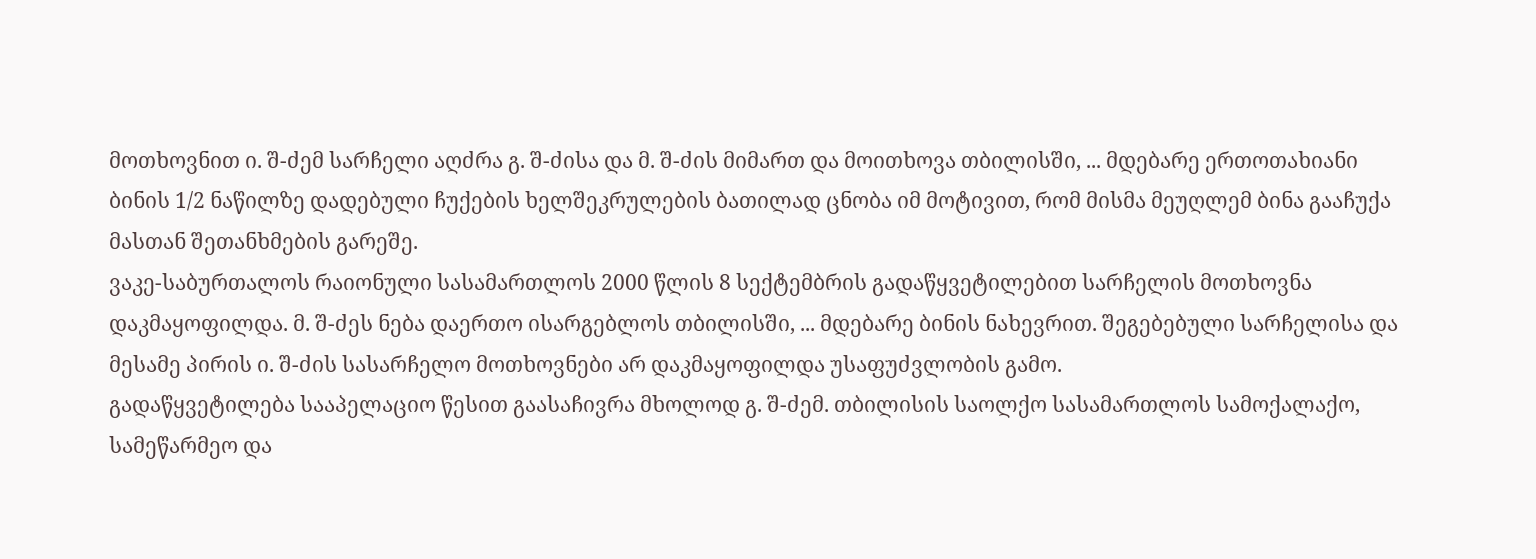მოთხოვნით ი. შ-ძემ სარჩელი აღძრა გ. შ-ძისა და მ. შ-ძის მიმართ და მოითხოვა თბილისში, ... მდებარე ერთოთახიანი ბინის 1/2 ნაწილზე დადებული ჩუქების ხელშეკრულების ბათილად ცნობა იმ მოტივით, რომ მისმა მეუღლემ ბინა გააჩუქა მასთან შეთანხმების გარეშე.
ვაკე-საბურთალოს რაიონული სასამართლოს 2000 წლის 8 სექტემბრის გადაწყვეტილებით სარჩელის მოთხოვნა დაკმაყოფილდა. მ. შ-ძეს ნება დაერთო ისარგებლოს თბილისში, ... მდებარე ბინის ნახევრით. შეგებებული სარჩელისა და მესამე პირის ი. შ-ძის სასარჩელო მოთხოვნები არ დაკმაყოფილდა უსაფუძვლობის გამო.
გადაწყვეტილება სააპელაციო წესით გაასაჩივრა მხოლოდ გ. შ-ძემ. თბილისის საოლქო სასამართლოს სამოქალაქო, სამეწარმეო და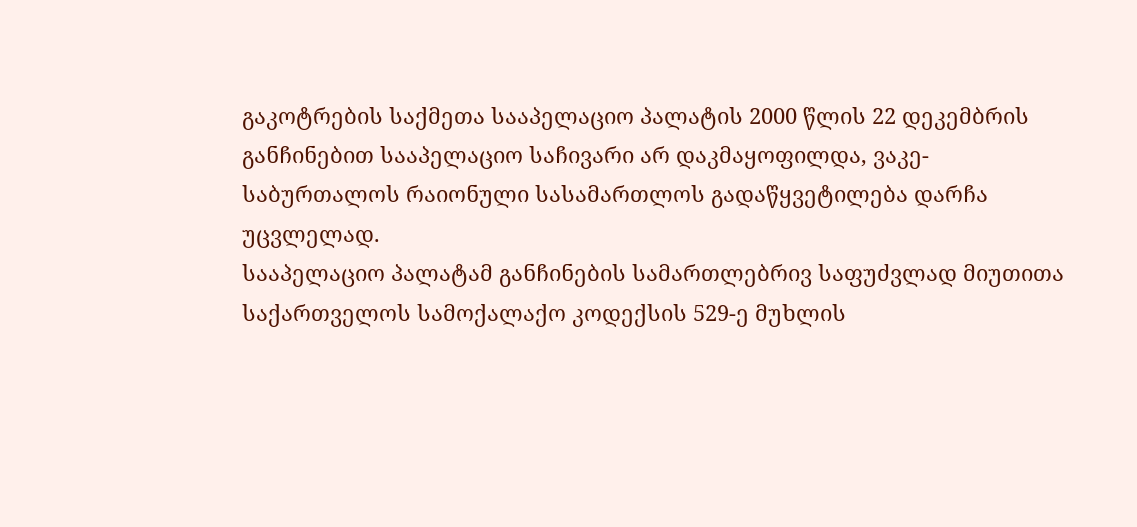გაკოტრების საქმეთა სააპელაციო პალატის 2000 წლის 22 დეკემბრის განჩინებით სააპელაციო საჩივარი არ დაკმაყოფილდა, ვაკე-საბურთალოს რაიონული სასამართლოს გადაწყვეტილება დარჩა უცვლელად.
სააპელაციო პალატამ განჩინების სამართლებრივ საფუძვლად მიუთითა საქართველოს სამოქალაქო კოდექსის 529-ე მუხლის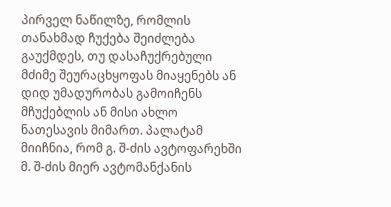პირველ ნაწილზე, რომლის თანახმად ჩუქება შეიძლება გაუქმდეს, თუ დასაჩუქრებული მძიმე შეურაცხყოფას მიაყენებს ან დიდ უმადურობას გამოიჩენს მჩუქებლის ან მისი ახლო ნათესავის მიმართ. პალატამ მიიჩნია, რომ გ. შ-ძის ავტოფარეხში მ. შ-ძის მიერ ავტომანქანის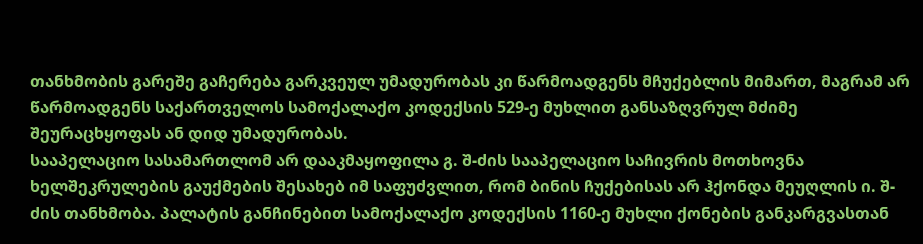თანხმობის გარეშე გაჩერება გარკვეულ უმადურობას კი წარმოადგენს მჩუქებლის მიმართ, მაგრამ არ წარმოადგენს საქართველოს სამოქალაქო კოდექსის 529-ე მუხლით განსაზღვრულ მძიმე შეურაცხყოფას ან დიდ უმადურობას.
სააპელაციო სასამართლომ არ დააკმაყოფილა გ. შ-ძის სააპელაციო საჩივრის მოთხოვნა ხელშეკრულების გაუქმების შესახებ იმ საფუძვლით, რომ ბინის ჩუქებისას არ ჰქონდა მეუღლის ი. შ-ძის თანხმობა. პალატის განჩინებით სამოქალაქო კოდექსის 1160-ე მუხლი ქონების განკარგვასთან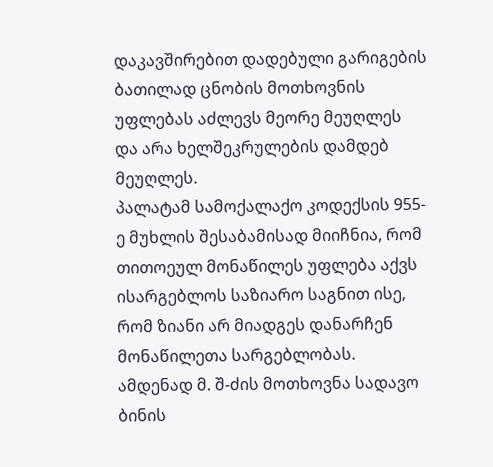დაკავშირებით დადებული გარიგების ბათილად ცნობის მოთხოვნის უფლებას აძლევს მეორე მეუღლეს და არა ხელშეკრულების დამდებ მეუღლეს.
პალატამ სამოქალაქო კოდექსის 955-ე მუხლის შესაბამისად მიიჩნია, რომ თითოეულ მონაწილეს უფლება აქვს ისარგებლოს საზიარო საგნით ისე, რომ ზიანი არ მიადგეს დანარჩენ მონაწილეთა სარგებლობას. ამდენად მ. შ-ძის მოთხოვნა სადავო ბინის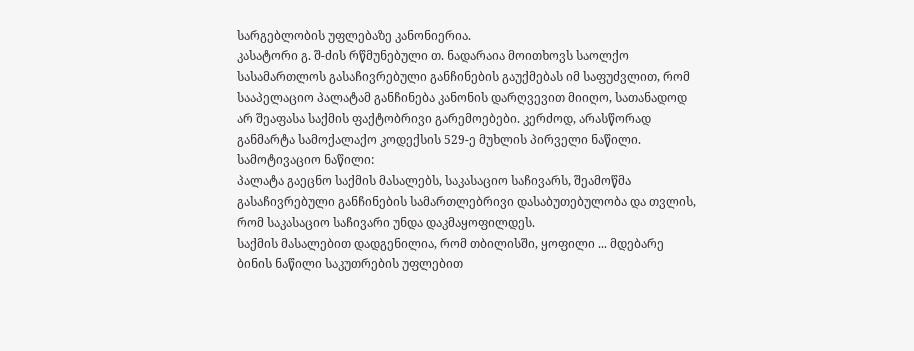სარგებლობის უფლებაზე კანონიერია.
კასატორი გ. შ-ძის რწმუნებული თ. ნადარაია მოითხოვს საოლქო სასამართლოს გასაჩივრებული განჩინების გაუქმებას იმ საფუძვლით, რომ სააპელაციო პალატამ განჩინება კანონის დარღვევით მიიღო, სათანადოდ არ შეაფასა საქმის ფაქტობრივი გარემოებები. კერძოდ, არასწორად განმარტა სამოქალაქო კოდექსის 529-ე მუხლის პირველი ნაწილი.
სამოტივაციო ნაწილი:
პალატა გაეცნო საქმის მასალებს, საკასაციო საჩივარს, შეამოწმა გასაჩივრებული განჩინების სამართლებრივი დასაბუთებულობა და თვლის, რომ საკასაციო საჩივარი უნდა დაკმაყოფილდეს.
საქმის მასალებით დადგენილია, რომ თბილისში, ყოფილი ... მდებარე ბინის ნაწილი საკუთრების უფლებით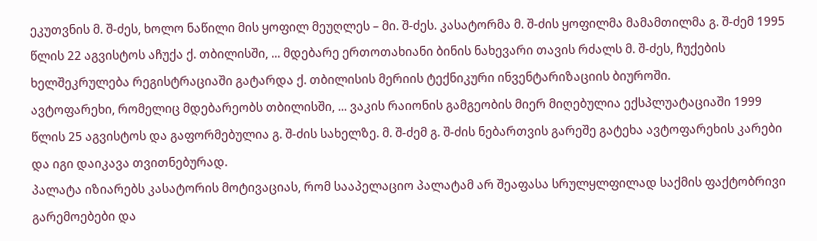ეკუთვნის მ. შ-ძეს, ხოლო ნაწილი მის ყოფილ მეუღლეს – მი. შ-ძეს. კასატორმა მ. შ-ძის ყოფილმა მამამთილმა გ. შ-ძემ 1995 წლის 22 აგვისტოს აჩუქა ქ. თბილისში, ... მდებარე ერთოთახიანი ბინის ნახევარი თავის რძალს მ. შ-ძეს, ჩუქების ხელშეკრულება რეგისტრაციაში გატარდა ქ. თბილისის მერიის ტექნიკური ინვენტარიზაციის ბიუროში.
ავტოფარეხი, რომელიც მდებარეობს თბილისში, ... ვაკის რაიონის გამგეობის მიერ მიღებულია ექსპლუატაციაში 1999 წლის 25 აგვისტოს და გაფორმებულია გ. შ-ძის სახელზე. მ. შ-ძემ გ. შ-ძის ნებართვის გარეშე გატეხა ავტოფარეხის კარები და იგი დაიკავა თვითნებურად.
პალატა იზიარებს კასატორის მოტივაციას, რომ სააპელაციო პალატამ არ შეაფასა სრულყლფილად საქმის ფაქტობრივი გარემოებები და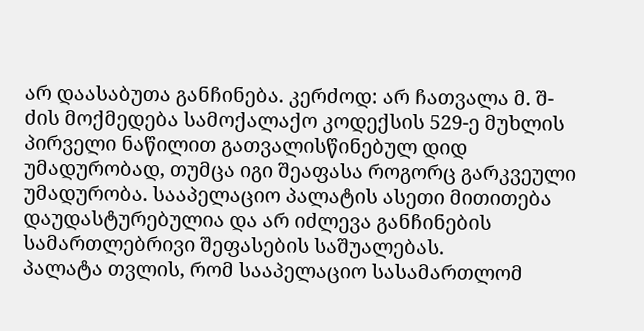არ დაასაბუთა განჩინება. კერძოდ: არ ჩათვალა მ. შ-ძის მოქმედება სამოქალაქო კოდექსის 529-ე მუხლის პირველი ნაწილით გათვალისწინებულ დიდ უმადურობად, თუმცა იგი შეაფასა როგორც გარკვეული უმადურობა. სააპელაციო პალატის ასეთი მითითება დაუდასტურებულია და არ იძლევა განჩინების სამართლებრივი შეფასების საშუალებას.
პალატა თვლის, რომ სააპელაციო სასამართლომ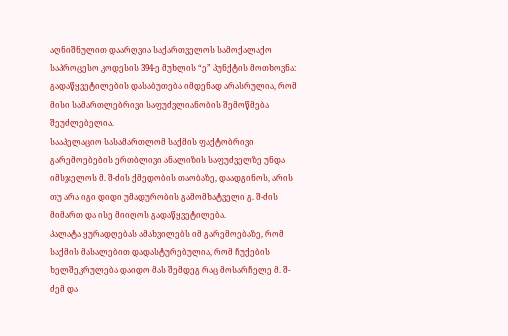აღნიშნულით დაარღვია საქართველოს სამოქალაქო საპროცესო კოდესის 394-ე მუხლის “ე” პუნქტის მოთხოვნა: გადაწყვეტილების დასაბუთება იმდენად არასრულია, რომ მისი სამართლებრივი საფუძვლიანობის შემოწმება შეუძლებელია.
სააპელაციო სასამართლომ საქმის ფაქტობრივი გარემოებების ერთბლივი ანალიზის საფუძველზე უნდა იმსჯელოს მ. შ-ძის ქმედობის თაობაზე, დაადგინოს, არის თუ არა იგი დიდი უმადურობის გამომხატველი გ. შ-ძის მიმართ და ისე მიიღოს გადაწყვეტილება.
პალატა ყურადღებას ამახვილებს იმ გარემოებაზე, რომ საქმის მასალებით დადასტურებულია, რომ ჩუქების ხელშეკრულება დაიდო მას შემდეგ რაც მოსარჩელე მ. შ-ძემ და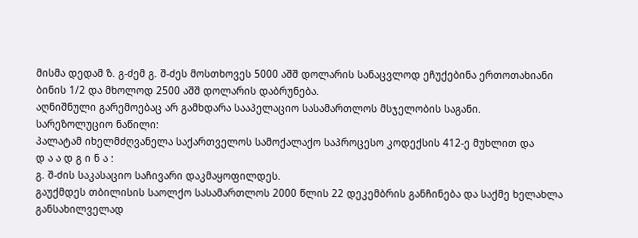მისმა დედამ ზ. გ-ძემ გ. შ-ძეს მოსთხოვეს 5000 აშშ დოლარის სანაცვლოდ ეჩუქებინა ერთოთახიანი ბინის 1/2 და მხოლოდ 2500 აშშ დოლარის დაბრუნება.
აღნიშნული გარემოებაც არ გამხდარა სააპელაციო სასამართლოს მსჯელობის საგანი.
სარეზოლუციო ნაწილი:
პალატამ იხელმძღვანელა საქართველოს სამოქალაქო საპროცესო კოდექსის 412-ე მუხლით და
დ ა ა დ გ ი ნ ა :
გ. შ-ძის საკასაციო საჩივარი დაკმაყოფილდეს.
გაუქმდეს თბილისის საოლქო სასამართლოს 2000 წლის 22 დეკემბრის განჩინება და საქმე ხელახლა განსახილველად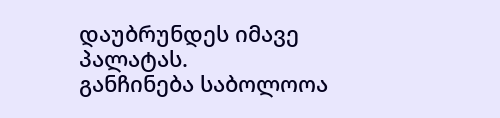დაუბრუნდეს იმავე პალატას.
განჩინება საბოლოოა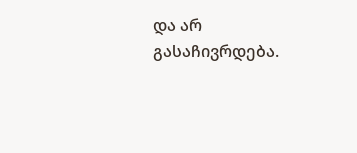და არ გასაჩივრდება.